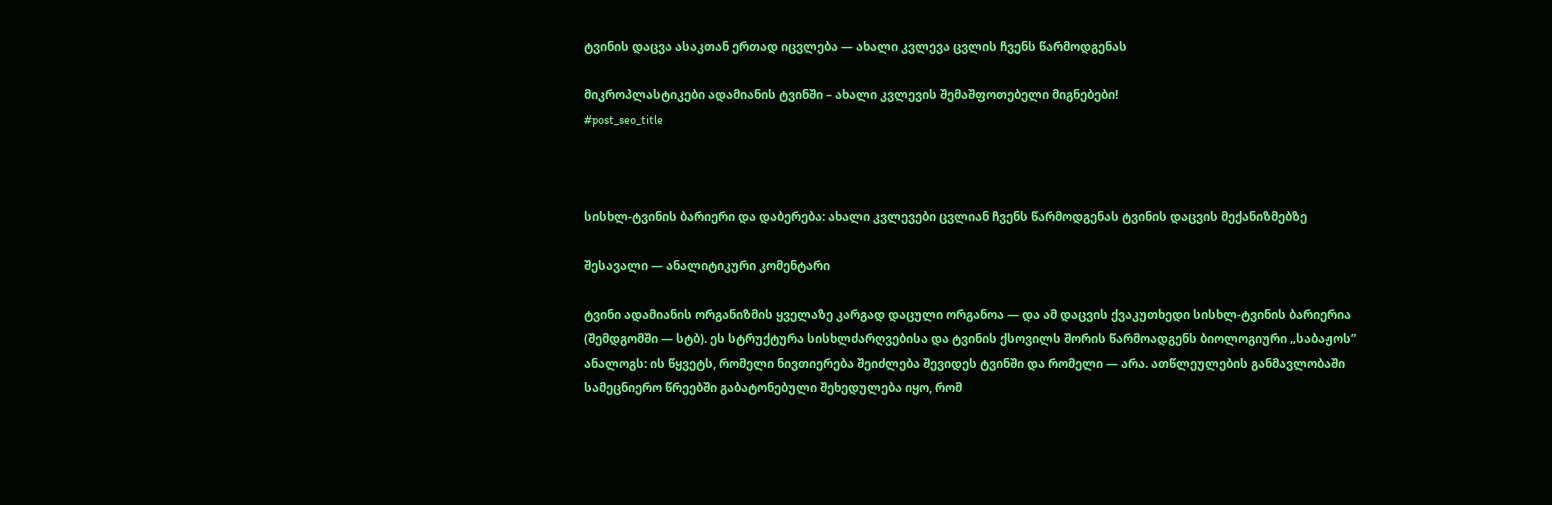ტვინის დაცვა ასაკთან ერთად იცვლება — ახალი კვლევა ცვლის ჩვენს წარმოდგენას

მიკროპლასტიკები ადამიანის ტვინში – ახალი კვლევის შემაშფოთებელი მიგნებები!
#post_seo_title



სისხლ-ტვინის ბარიერი და დაბერება: ახალი კვლევები ცვლიან ჩვენს წარმოდგენას ტვინის დაცვის მექანიზმებზე

შესავალი — ანალიტიკური კომენტარი

ტვინი ადამიანის ორგანიზმის ყველაზე კარგად დაცული ორგანოა — და ამ დაცვის ქვაკუთხედი სისხლ-ტვინის ბარიერია (შემდგომში — სტბ). ეს სტრუქტურა სისხლძარღვებისა და ტვინის ქსოვილს შორის წარმოადგენს ბიოლოგიური „საბაჟოს” ანალოგს: ის წყვეტს, რომელი ნივთიერება შეიძლება შევიდეს ტვინში და რომელი — არა. ათწლეულების განმავლობაში სამეცნიერო წრეებში გაბატონებული შეხედულება იყო, რომ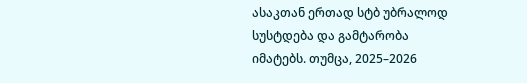ასაკთან ერთად სტბ უბრალოდ სუსტდება და გამტარობა იმატებს. თუმცა, 2025–2026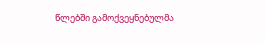წლებში გამოქვეყნებულმა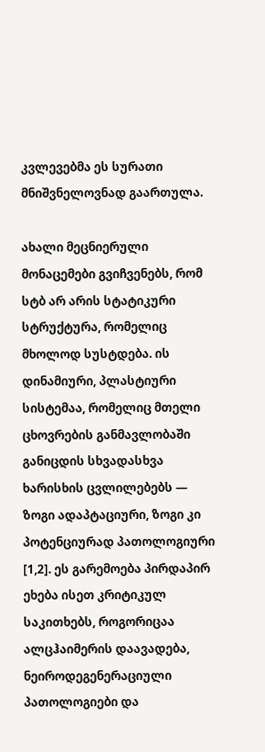კვლევებმა ეს სურათი მნიშვნელოვნად გაართულა.

ახალი მეცნიერული მონაცემები გვიჩვენებს, რომ სტბ არ არის სტატიკური სტრუქტურა, რომელიც მხოლოდ სუსტდება. ის დინამიური, პლასტიური სისტემაა, რომელიც მთელი ცხოვრების განმავლობაში განიცდის სხვადასხვა ხარისხის ცვლილებებს — ზოგი ადაპტაციური, ზოგი კი პოტენციურად პათოლოგიური [1,2]. ეს გარემოება პირდაპირ ეხება ისეთ კრიტიკულ საკითხებს, როგორიცაა ალცჰაიმერის დაავადება, ნეიროდეგენერაციული პათოლოგიები და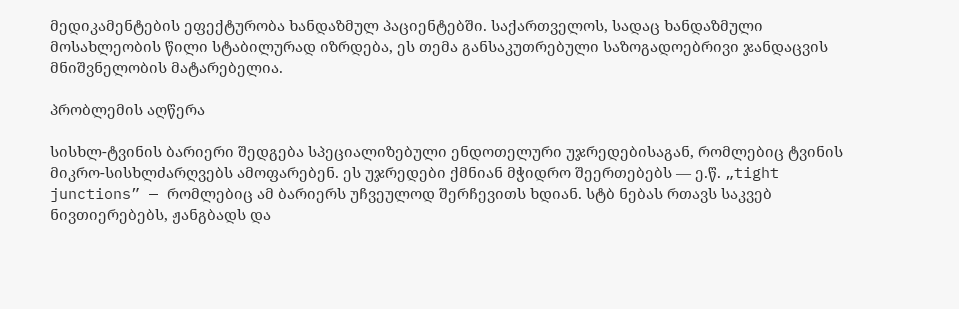მედიკამენტების ეფექტურობა ხანდაზმულ პაციენტებში. საქართველოს, სადაც ხანდაზმული მოსახლეობის წილი სტაბილურად იზრდება, ეს თემა განსაკუთრებული საზოგადოებრივი ჯანდაცვის მნიშვნელობის მატარებელია.

პრობლემის აღწერა

სისხლ-ტვინის ბარიერი შედგება სპეციალიზებული ენდოთელური უჯრედებისაგან, რომლებიც ტვინის მიკრო-სისხლძარღვებს ამოფარებენ. ეს უჯრედები ქმნიან მჭიდრო შეერთებებს — ე.წ. „tight junctions” — რომლებიც ამ ბარიერს უჩვეულოდ შერჩევითს ხდიან. სტბ ნებას რთავს საკვებ ნივთიერებებს, ჟანგბადს და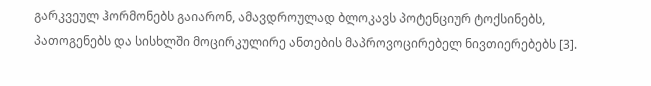გარკვეულ ჰორმონებს გაიარონ, ამავდროულად ბლოკავს პოტენციურ ტოქსინებს, პათოგენებს და სისხლში მოცირკულირე ანთების მაპროვოცირებელ ნივთიერებებს [3].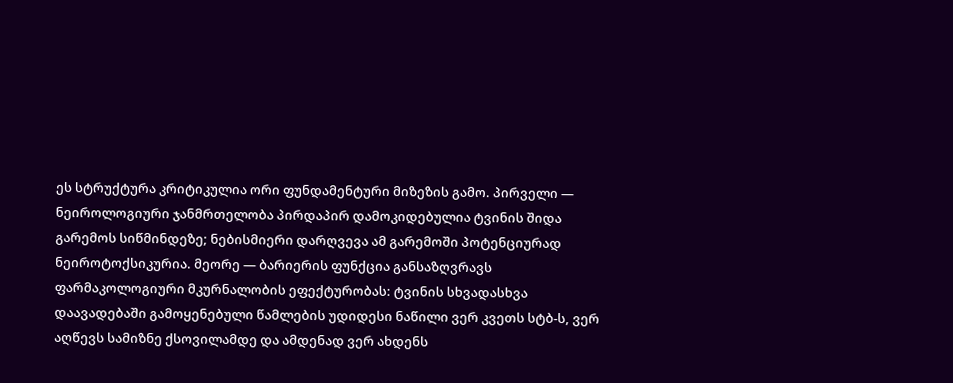ეს სტრუქტურა კრიტიკულია ორი ფუნდამენტური მიზეზის გამო. პირველი — ნეიროლოგიური ჯანმრთელობა პირდაპირ დამოკიდებულია ტვინის შიდა გარემოს სიწმინდეზე; ნებისმიერი დარღვევა ამ გარემოში პოტენციურად ნეიროტოქსიკურია. მეორე — ბარიერის ფუნქცია განსაზღვრავს ფარმაკოლოგიური მკურნალობის ეფექტურობას: ტვინის სხვადასხვა დაავადებაში გამოყენებული წამლების უდიდესი ნაწილი ვერ კვეთს სტბ-ს, ვერ აღწევს სამიზნე ქსოვილამდე და ამდენად ვერ ახდენს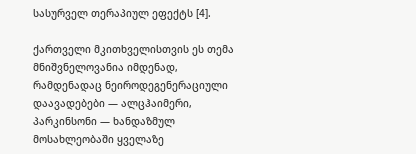სასურველ თერაპიულ ეფექტს [4].

ქართველი მკითხველისთვის ეს თემა მნიშვნელოვანია იმდენად, რამდენადაც ნეიროდეგენერაციული დაავადებები — ალცჰაიმერი, პარკინსონი — ხანდაზმულ მოსახლეობაში ყველაზე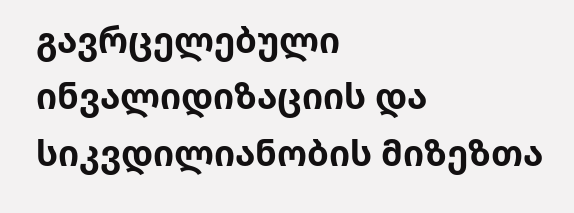გავრცელებული ინვალიდიზაციის და სიკვდილიანობის მიზეზთა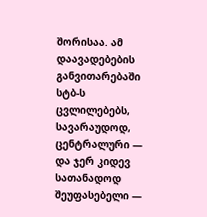შორისაა. ამ დაავადებების განვითარებაში სტბ-ს ცვლილებებს, სავარაუდოდ, ცენტრალური — და ჯერ კიდევ სათანადოდ შეუფასებელი —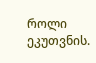როლი ეკუთვნის.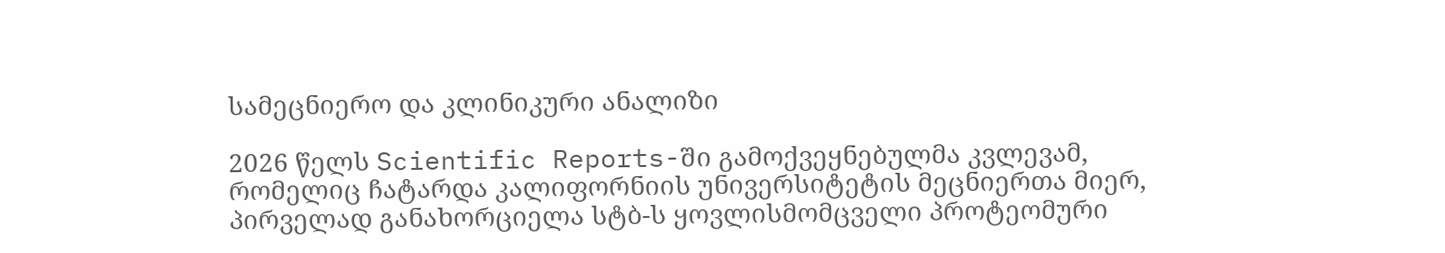სამეცნიერო და კლინიკური ანალიზი

2026 წელს Scientific Reports-ში გამოქვეყნებულმა კვლევამ, რომელიც ჩატარდა კალიფორნიის უნივერსიტეტის მეცნიერთა მიერ, პირველად განახორციელა სტბ-ს ყოვლისმომცველი პროტეომური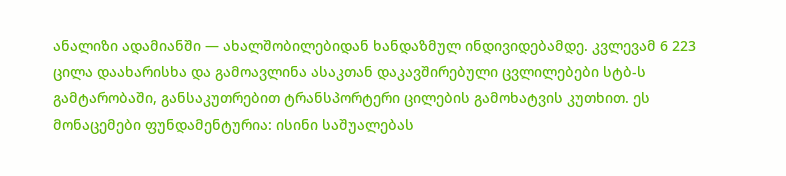ანალიზი ადამიანში — ახალშობილებიდან ხანდაზმულ ინდივიდებამდე. კვლევამ 6 223 ცილა დაახარისხა და გამოავლინა ასაკთან დაკავშირებული ცვლილებები სტბ-ს გამტარობაში, განსაკუთრებით ტრანსპორტერი ცილების გამოხატვის კუთხით. ეს მონაცემები ფუნდამენტურია: ისინი საშუალებას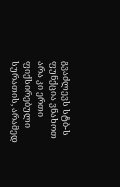გვაძლევს სტბ-ს ფუნქცია ვნახოთ არა კი ერთი ფიქსირებული სურათის, არამედ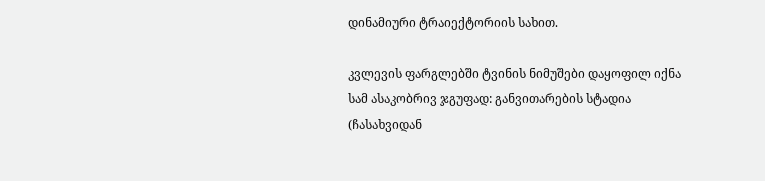დინამიური ტრაიექტორიის სახით.

კვლევის ფარგლებში ტვინის ნიმუშები დაყოფილ იქნა სამ ასაკობრივ ჯგუფად: განვითარების სტადია (ჩასახვიდან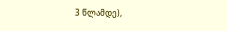3 წლამდე),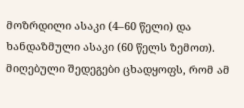მოზრდილი ასაკი (4–60 წელი) და ხანდაზმული ასაკი (60 წელს ზემოთ). მიღებული შედეგები ცხადყოფს, რომ ამ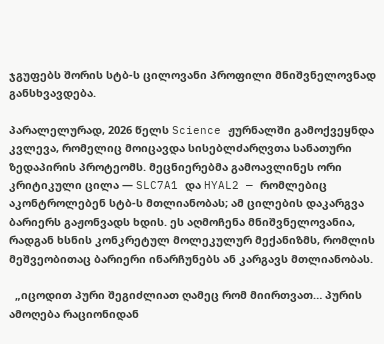ჯგუფებს შორის სტბ-ს ცილოვანი პროფილი მნიშვნელოვნად განსხვავდება.

პარალელურად, 2026 წელს Science ჟურნალში გამოქვეყნდა კვლევა, რომელიც მოიცავდა სისებლძარღვთა სანათური ზედაპირის პროტეომს. მეცნიერებმა გამოავლინეს ორი კრიტიკული ცილა — SLC7A1 და HYAL2 — რომლებიც აკონტროლებენ სტბ-ს მთლიანობას; ამ ცილების დაკარგვა ბარიერს გაჟონვადს ხდის. ეს აღმოჩენა მნიშვნელოვანია, რადგან ხსნის კონკრეტულ მოლეკულურ მექანიზმს, რომლის მეშვეობითაც ბარიერი ინარჩუნებს ან კარგავს მთლიანობას.

  „იცოდით პური შეგიძლიათ ღამეც რომ მიირთვათ… პურის ამოღება რაციონიდან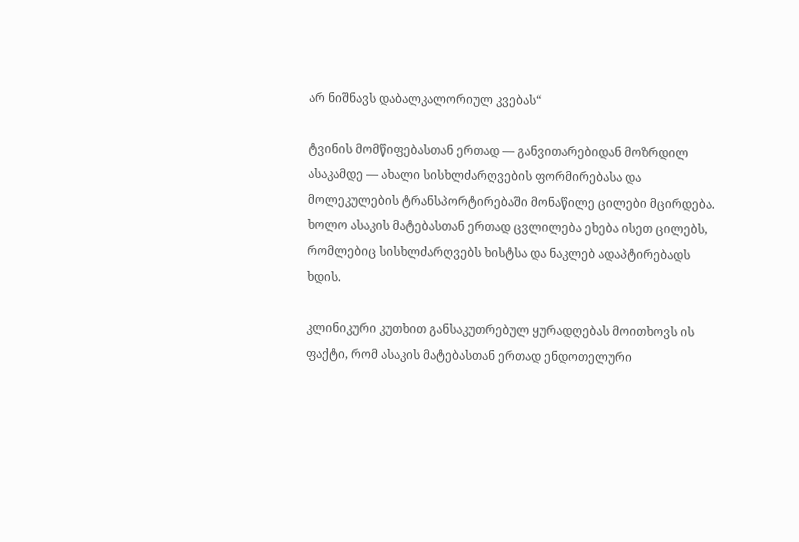არ ნიშნავს დაბალკალორიულ კვებას“

ტვინის მომწიფებასთან ერთად — განვითარებიდან მოზრდილ ასაკამდე — ახალი სისხლძარღვების ფორმირებასა და მოლეკულების ტრანსპორტირებაში მონაწილე ცილები მცირდება. ხოლო ასაკის მატებასთან ერთად ცვლილება ეხება ისეთ ცილებს, რომლებიც სისხლძარღვებს ხისტსა და ნაკლებ ადაპტირებადს ხდის.

კლინიკური კუთხით განსაკუთრებულ ყურადღებას მოითხოვს ის ფაქტი, რომ ასაკის მატებასთან ერთად ენდოთელური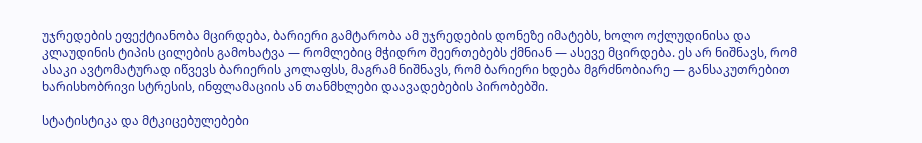უჯრედების ეფექტიანობა მცირდება, ბარიერი გამტარობა ამ უჯრედების დონეზე იმატებს, ხოლო ოქლუდინისა და კლაუდინის ტიპის ცილების გამოხატვა — რომლებიც მჭიდრო შეერთებებს ქმნიან — ასევე მცირდება. ეს არ ნიშნავს, რომ ასაკი ავტომატურად იწვევს ბარიერის კოლაფსს, მაგრამ ნიშნავს, რომ ბარიერი ხდება მგრძნობიარე — განსაკუთრებით ხარისხობრივი სტრესის, ინფლამაციის ან თანმხლები დაავადებების პირობებში.

სტატისტიკა და მტკიცებულებები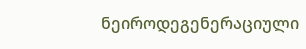ნეიროდეგენერაციული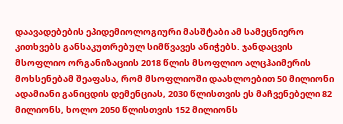დაავადებების ეპიდემიოლოგიური მასშტაბი ამ სამეცნიერო კითხვებს განსაკუთრებულ სიმწვავეს ანიჭებს. ჯანდაცვის მსოფლიო ორგანიზაციის 2018 წლის მსოფლიო ალცჰაიმერის მოხსენებამ შეაფასა, რომ მსოფლიოში დაახლოებით 50 მილიონი ადამიანი განიცდის დემენციას, 2030 წლისთვის ეს მაჩვენებელი 82 მილიონს, ხოლო 2050 წლისთვის 152 მილიონს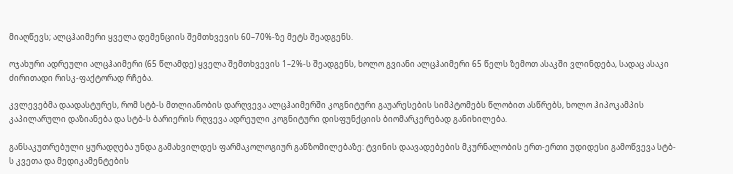მიაღწევს; ალცჰაიმერი ყველა დემენციის შემთხვევის 60–70%-ზე მეტს შეადგენს.

ოჯახური ადრეული ალცჰაიმერი (65 წლამდე) ყველა შემთხვევის 1–2%-ს შეადგენს, ხოლო გვიანი ალცჰაიმერი 65 წელს ზემოთ ასაკში ვლინდება, სადაც ასაკი ძირითადი რისკ-ფაქტორად რჩება.

კვლევებმა დაადასტურეს, რომ სტბ-ს მთლიანობის დარღვევა ალცჰაიმერში კოგნიტური გაუარესების სიმპტომებს წლობით ასწრებს, ხოლო ჰიპოკამპის კაპილარული დაზიანება და სტბ-ს ბარიერის რღვევა ადრეული კოგნიტური დისფუნქციის ბიომარკერებად განიხილება.

განსაკუთრებული ყურადღება უნდა გამახვილდეს ფარმაკოლოგიურ განზომილებაზე: ტვინის დაავადებების მკურნალობის ერთ-ერთი უდიდესი გამოწვევა სტბ-ს კვეთა და მედიკამენტების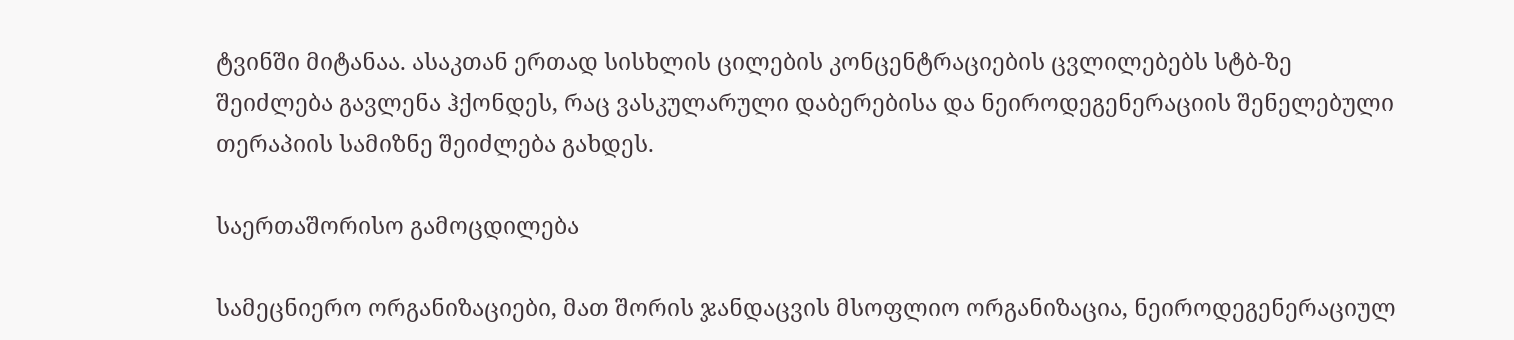ტვინში მიტანაა. ასაკთან ერთად სისხლის ცილების კონცენტრაციების ცვლილებებს სტბ-ზე შეიძლება გავლენა ჰქონდეს, რაც ვასკულარული დაბერებისა და ნეიროდეგენერაციის შენელებული თერაპიის სამიზნე შეიძლება გახდეს.

საერთაშორისო გამოცდილება

სამეცნიერო ორგანიზაციები, მათ შორის ჯანდაცვის მსოფლიო ორგანიზაცია, ნეიროდეგენერაციულ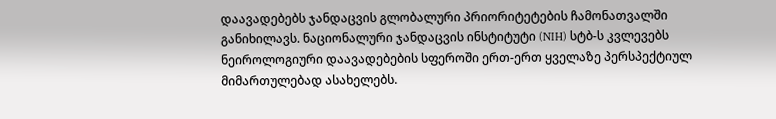დაავადებებს ჯანდაცვის გლობალური პრიორიტეტების ჩამონათვალში განიხილავს. ნაციონალური ჯანდაცვის ინსტიტუტი (NIH) სტბ-ს კვლევებს ნეიროლოგიური დაავადებების სფეროში ერთ-ერთ ყველაზე პერსპექტიულ მიმართულებად ასახელებს.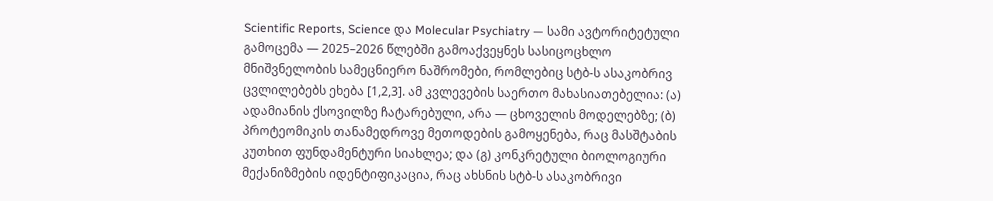Scientific Reports, Science და Molecular Psychiatry — სამი ავტორიტეტული გამოცემა — 2025–2026 წლებში გამოაქვეყნეს სასიცოცხლო მნიშვნელობის სამეცნიერო ნაშრომები, რომლებიც სტბ-ს ასაკობრივ ცვლილებებს ეხება [1,2,3]. ამ კვლევების საერთო მახასიათებელია: (ა) ადამიანის ქსოვილზე ჩატარებული, არა — ცხოველის მოდელებზე; (ბ) პროტეომიკის თანამედროვე მეთოდების გამოყენება, რაც მასშტაბის კუთხით ფუნდამენტური სიახლეა; და (გ) კონკრეტული ბიოლოგიური მექანიზმების იდენტიფიკაცია, რაც ახსნის სტბ-ს ასაკობრივი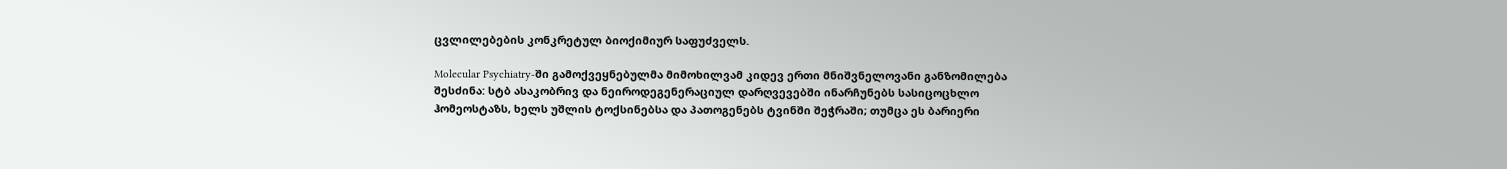ცვლილებების კონკრეტულ ბიოქიმიურ საფუძველს.

Molecular Psychiatry-ში გამოქვეყნებულმა მიმოხილვამ კიდევ ერთი მნიშვნელოვანი განზომილება შესძინა: სტბ ასაკობრივ და ნეიროდეგენერაციულ დარღვევებში ინარჩუნებს სასიცოცხლო ჰომეოსტაზს, ხელს უშლის ტოქსინებსა და პათოგენებს ტვინში შეჭრაში; თუმცა ეს ბარიერი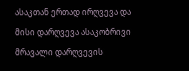ასაკთან ერთად ირღვევა და მისი დარღვევა ასაკობრივი მრავალი დარღვევის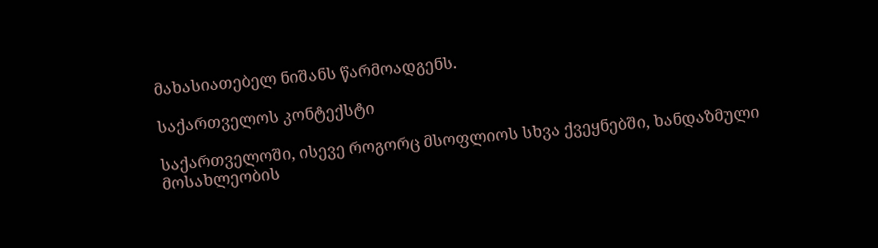მახასიათებელ ნიშანს წარმოადგენს.

საქართველოს კონტექსტი

საქართველოში, ისევე როგორც მსოფლიოს სხვა ქვეყნებში, ხანდაზმული მოსახლეობის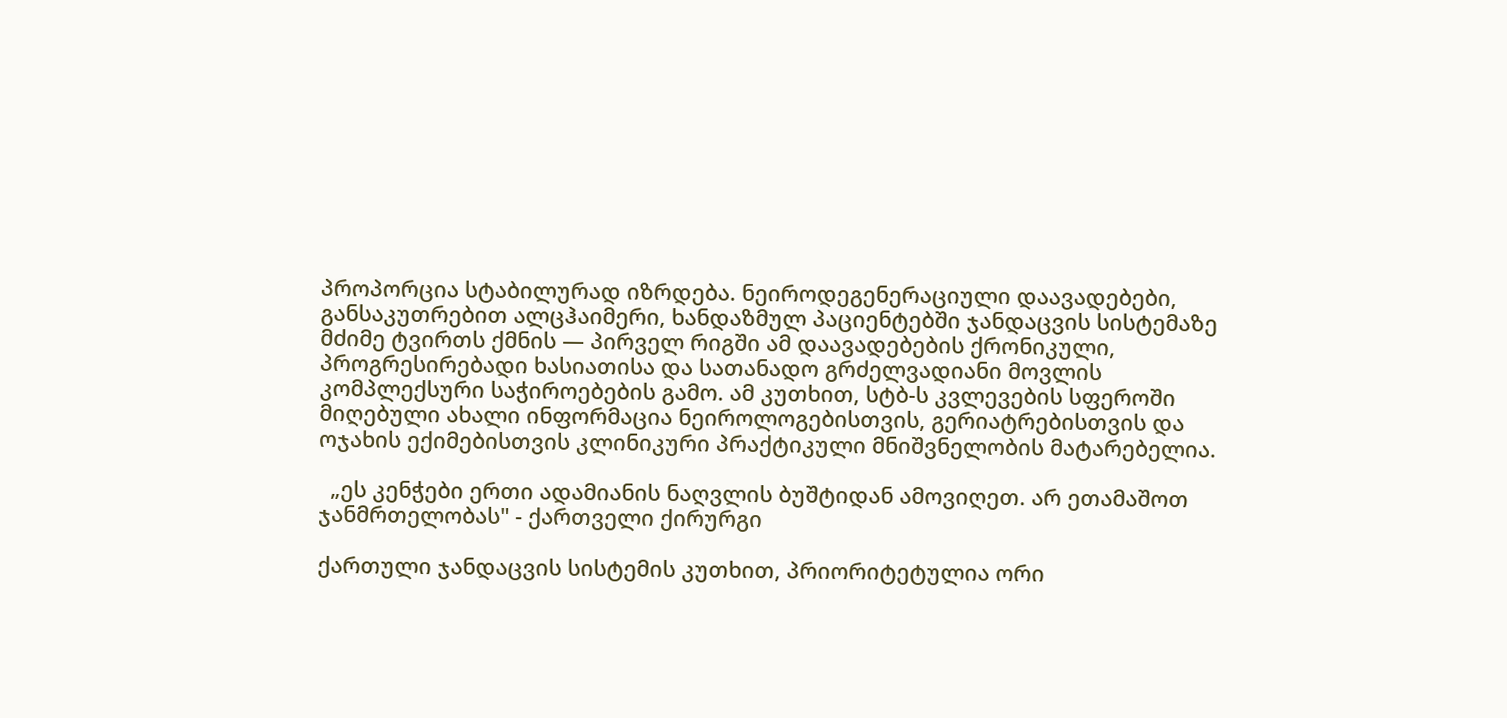პროპორცია სტაბილურად იზრდება. ნეიროდეგენერაციული დაავადებები, განსაკუთრებით ალცჰაიმერი, ხანდაზმულ პაციენტებში ჯანდაცვის სისტემაზე მძიმე ტვირთს ქმნის — პირველ რიგში ამ დაავადებების ქრონიკული, პროგრესირებადი ხასიათისა და სათანადო გრძელვადიანი მოვლის კომპლექსური საჭიროებების გამო. ამ კუთხით, სტბ-ს კვლევების სფეროში მიღებული ახალი ინფორმაცია ნეიროლოგებისთვის, გერიატრებისთვის და ოჯახის ექიმებისთვის კლინიკური პრაქტიკული მნიშვნელობის მატარებელია.

  „ეს კენჭები ერთი ადამიანის ნაღვლის ბუშტიდან ამოვიღეთ. არ ეთამაშოთ ჯანმრთელობას" - ქართველი ქირურგი

ქართული ჯანდაცვის სისტემის კუთხით, პრიორიტეტულია ორი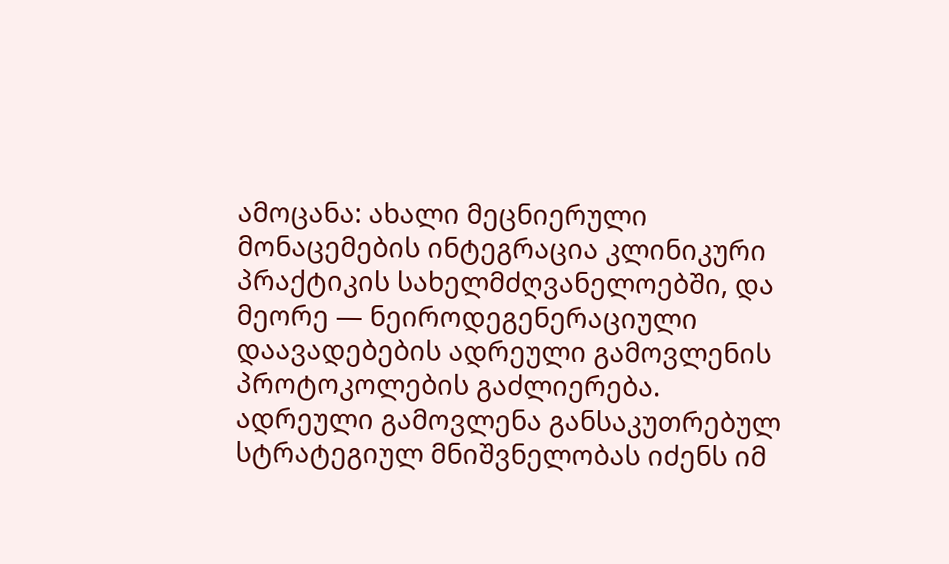ამოცანა: ახალი მეცნიერული მონაცემების ინტეგრაცია კლინიკური პრაქტიკის სახელმძღვანელოებში, და მეორე — ნეიროდეგენერაციული დაავადებების ადრეული გამოვლენის პროტოკოლების გაძლიერება. ადრეული გამოვლენა განსაკუთრებულ სტრატეგიულ მნიშვნელობას იძენს იმ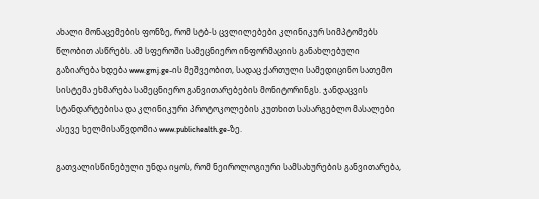ახალი მონაცემების ფონზე, რომ სტბ-ს ცვლილებები კლინიკურ სიმპტომებს წლობით ასწრებს. ამ სფეროში სამეცნიერო ინფორმაციის განახლებული გაზიარება ხდება www.gmj.ge-ის მეშვეობით, სადაც ქართული სამედიცინო სათემო სისტემა ეხმარება სამეცნიერო განვითარებების მონიტორინგს. ჯანდაცვის სტანდარტებისა და კლინიკური პროტოკოლების კუთხით სასარგებლო მასალები ასევე ხელმისაწვდომია www.publichealth.ge-ზე.

გათვალისწინებული უნდა იყოს, რომ ნეიროლოგიური სამსახურების განვითარება,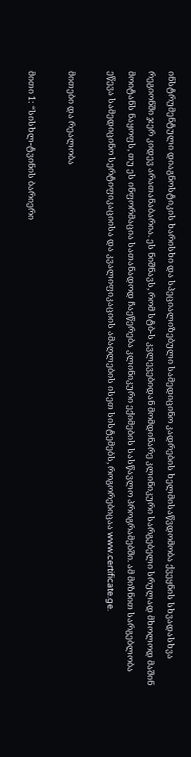ინსტრუმენტული დიაგნოსტიკის ხარისხი და სპეციალიზებული სამედიცინო კადრების ხელმისაწვდომობა ქვეყნის სხვადასხვა რეგიონში ჯერ კიდევ არათანაბარია. ეს ნიშნავს, რომ სტბ-ს კვლევებიდან მომდინარე კლინიკური სარგებელი სრულად მხოლოდ მაშინ მოიტანს ნაყოფს, თუ ეს ინფორმაცია სათანადოდ ჩაეწერება კლინიკური ექიმების სასწავლო პროგრამებში. ამ მიზნით სარგებლობა ეწევა სამედიცინო სერტიფიკაციისა და კვალიფიკაციის ამაღლების ისეთ სისტემებს, როგორებიცაა www.certificate.ge.

მითები და რეალობა

მითი 1: “სისხლ-ტვინის ბარიერი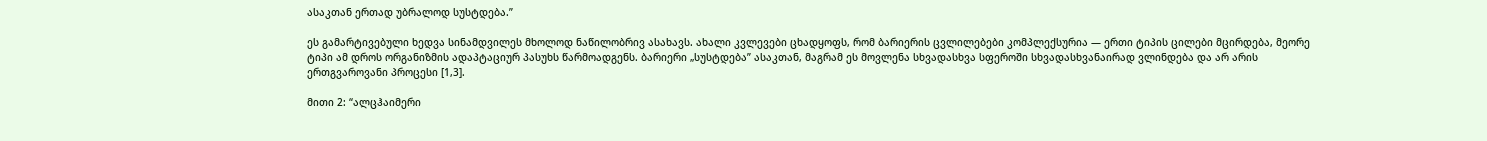ასაკთან ერთად უბრალოდ სუსტდება.”

ეს გამარტივებული ხედვა სინამდვილეს მხოლოდ ნაწილობრივ ასახავს. ახალი კვლევები ცხადყოფს, რომ ბარიერის ცვლილებები კომპლექსურია — ერთი ტიპის ცილები მცირდება, მეორე ტიპი ამ დროს ორგანიზმის ადაპტაციურ პასუხს წარმოადგენს. ბარიერი „სუსტდება” ასაკთან, მაგრამ ეს მოვლენა სხვადასხვა სფეროში სხვადასხვანაირად ვლინდება და არ არის ერთგვაროვანი პროცესი [1,3].

მითი 2: “ალცჰაიმერი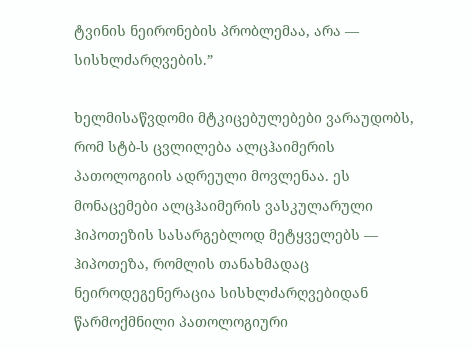ტვინის ნეირონების პრობლემაა, არა — სისხლძარღვების.”

ხელმისაწვდომი მტკიცებულებები ვარაუდობს, რომ სტბ-ს ცვლილება ალცჰაიმერის პათოლოგიის ადრეული მოვლენაა. ეს მონაცემები ალცჰაიმერის ვასკულარული ჰიპოთეზის სასარგებლოდ მეტყველებს — ჰიპოთეზა, რომლის თანახმადაც ნეიროდეგენერაცია სისხლძარღვებიდან წარმოქმნილი პათოლოგიური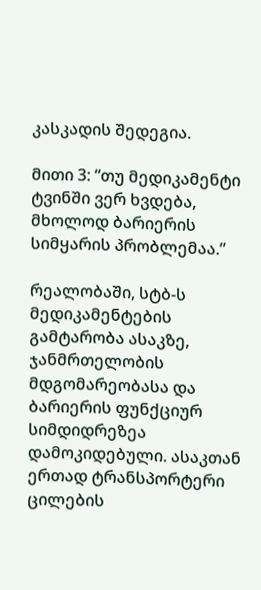კასკადის შედეგია.

მითი 3: “თუ მედიკამენტი ტვინში ვერ ხვდება, მხოლოდ ბარიერის სიმყარის პრობლემაა.”

რეალობაში, სტბ-ს მედიკამენტების გამტარობა ასაკზე, ჯანმრთელობის მდგომარეობასა და ბარიერის ფუნქციურ სიმდიდრეზეა დამოკიდებული. ასაკთან ერთად ტრანსპორტერი ცილების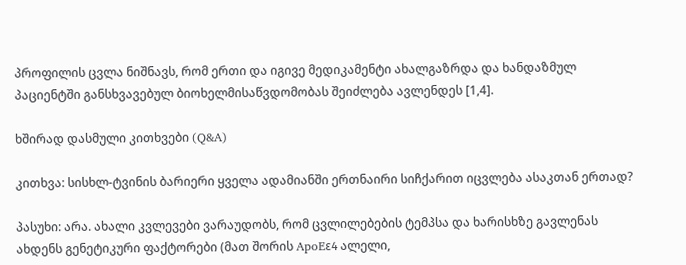პროფილის ცვლა ნიშნავს, რომ ერთი და იგივე მედიკამენტი ახალგაზრდა და ხანდაზმულ პაციენტში განსხვავებულ ბიოხელმისაწვდომობას შეიძლება ავლენდეს [1,4].

ხშირად დასმული კითხვები (Q&A)

კითხვა: სისხლ-ტვინის ბარიერი ყველა ადამიანში ერთნაირი სიჩქარით იცვლება ასაკთან ერთად?

პასუხი: არა. ახალი კვლევები ვარაუდობს, რომ ცვლილებების ტემპსა და ხარისხზე გავლენას ახდენს გენეტიკური ფაქტორები (მათ შორის ApoEε4 ალელი,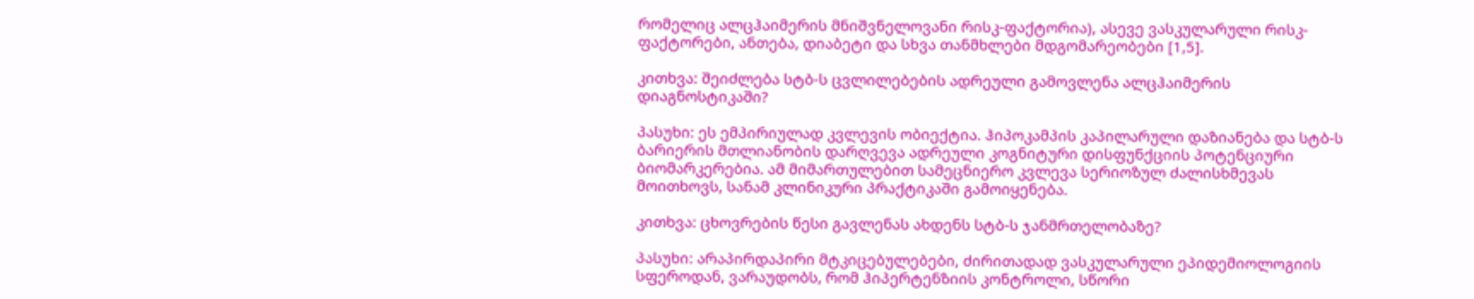რომელიც ალცჰაიმერის მნიშვნელოვანი რისკ-ფაქტორია), ასევე ვასკულარული რისკ-ფაქტორები, ანთება, დიაბეტი და სხვა თანმხლები მდგომარეობები [1,5].

კითხვა: შეიძლება სტბ-ს ცვლილებების ადრეული გამოვლენა ალცჰაიმერის დიაგნოსტიკაში?

პასუხი: ეს ემპირიულად კვლევის ობიექტია. ჰიპოკამპის კაპილარული დაზიანება და სტბ-ს ბარიერის მთლიანობის დარღვევა ადრეული კოგნიტური დისფუნქციის პოტენციური ბიომარკერებია. ამ მიმართულებით სამეცნიერო კვლევა სერიოზულ ძალისხმევას მოითხოვს, სანამ კლინიკური პრაქტიკაში გამოიყენება.

კითხვა: ცხოვრების წესი გავლენას ახდენს სტბ-ს ჯანმრთელობაზე?

პასუხი: არაპირდაპირი მტკიცებულებები, ძირითადად ვასკულარული ეპიდემიოლოგიის სფეროდან, ვარაუდობს, რომ ჰიპერტენზიის კონტროლი, სწორი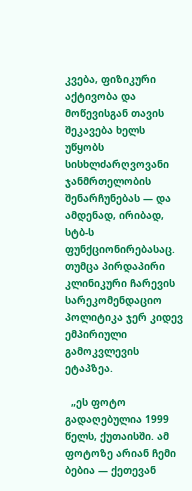კვება, ფიზიკური აქტივობა და მოწევისგან თავის შეკავება ხელს უწყობს სისხლძარღვოვანი ჯანმრთელობის შენარჩუნებას — და ამდენად, ირიბად, სტბ-ს ფუნქციონირებასაც. თუმცა პირდაპირი კლინიკური ჩარევის სარეკომენდაციო პოლიტიკა ჯერ კიდევ ემპირიული გამოკვლევის ეტაპზეა.

  „ეს ფოტო გადაღებულია 1999 წელს, ქუთაისში. ამ ფოტოზე არიან ჩემი ბებია — ქეთევან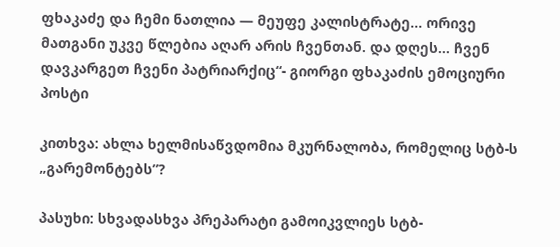ფხაკაძე და ჩემი ნათლია — მეუფე კალისტრატე… ორივე მათგანი უკვე წლებია აღარ არის ჩვენთან. და დღეს… ჩვენ დავკარგეთ ჩვენი პატრიარქიც“- გიორგი ფხაკაძის ემოციური პოსტი

კითხვა: ახლა ხელმისაწვდომია მკურნალობა, რომელიც სტბ-ს „გარემონტებს”?

პასუხი: სხვადასხვა პრეპარატი გამოიკვლიეს სტბ-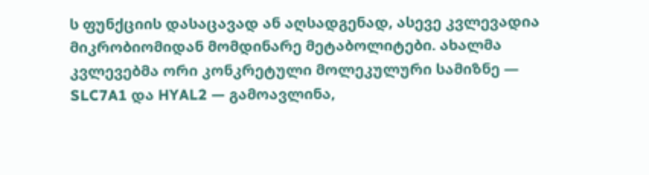ს ფუნქციის დასაცავად ან აღსადგენად, ასევე კვლევადია მიკრობიომიდან მომდინარე მეტაბოლიტები. ახალმა კვლევებმა ორი კონკრეტული მოლეკულური სამიზნე — SLC7A1 და HYAL2 — გამოავლინა,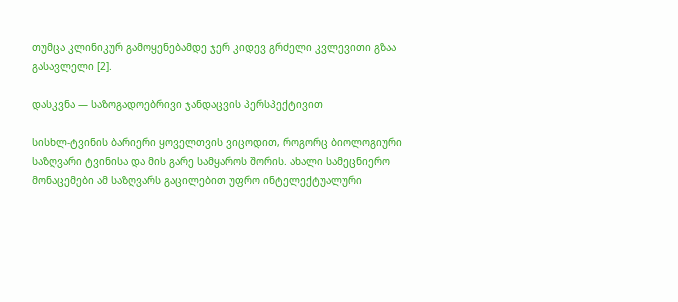თუმცა კლინიკურ გამოყენებამდე ჯერ კიდევ გრძელი კვლევითი გზაა გასავლელი [2].

დასკვნა — საზოგადოებრივი ჯანდაცვის პერსპექტივით

სისხლ-ტვინის ბარიერი ყოველთვის ვიცოდით, როგორც ბიოლოგიური საზღვარი ტვინისა და მის გარე სამყაროს შორის. ახალი სამეცნიერო მონაცემები ამ საზღვარს გაცილებით უფრო ინტელექტუალური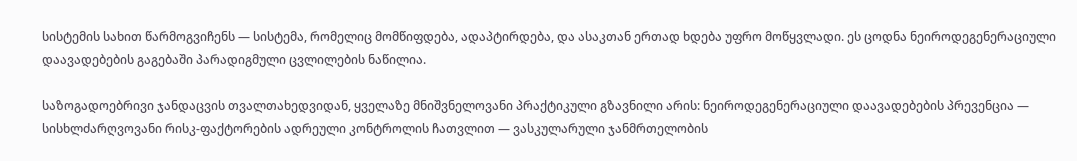სისტემის სახით წარმოგვიჩენს — სისტემა, რომელიც მომწიფდება, ადაპტირდება, და ასაკთან ერთად ხდება უფრო მოწყვლადი. ეს ცოდნა ნეიროდეგენერაციული დაავადებების გაგებაში პარადიგმული ცვლილების ნაწილია.

საზოგადოებრივი ჯანდაცვის თვალთახედვიდან, ყველაზე მნიშვნელოვანი პრაქტიკული გზავნილი არის: ნეიროდეგენერაციული დაავადებების პრევენცია — სისხლძარღვოვანი რისკ-ფაქტორების ადრეული კონტროლის ჩათვლით — ვასკულარული ჯანმრთელობის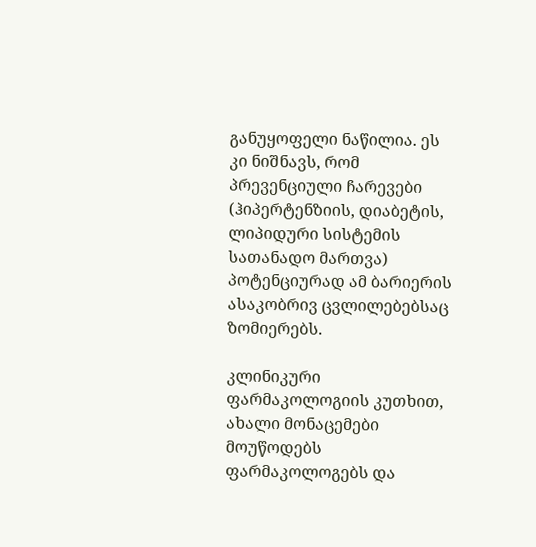განუყოფელი ნაწილია. ეს კი ნიშნავს, რომ პრევენციული ჩარევები (ჰიპერტენზიის, დიაბეტის, ლიპიდური სისტემის სათანადო მართვა) პოტენციურად ამ ბარიერის ასაკობრივ ცვლილებებსაც ზომიერებს.

კლინიკური ფარმაკოლოგიის კუთხით, ახალი მონაცემები მოუწოდებს ფარმაკოლოგებს და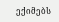ექიმებს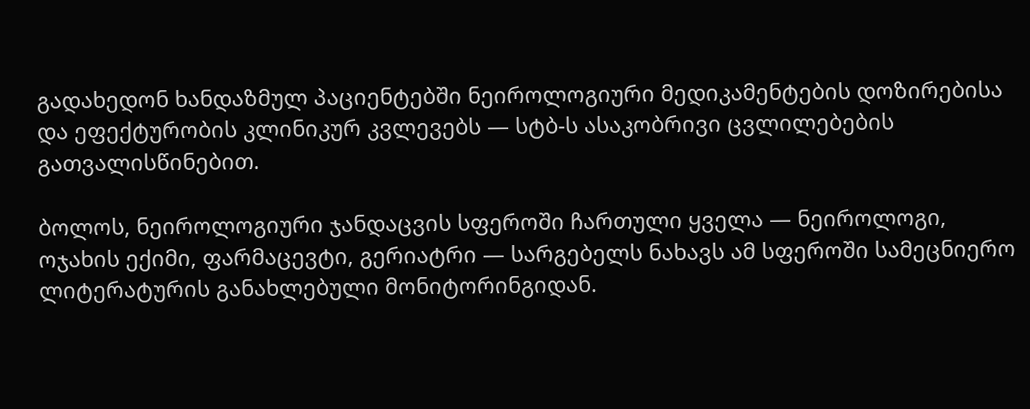გადახედონ ხანდაზმულ პაციენტებში ნეიროლოგიური მედიკამენტების დოზირებისა და ეფექტურობის კლინიკურ კვლევებს — სტბ-ს ასაკობრივი ცვლილებების გათვალისწინებით.

ბოლოს, ნეიროლოგიური ჯანდაცვის სფეროში ჩართული ყველა — ნეიროლოგი, ოჯახის ექიმი, ფარმაცევტი, გერიატრი — სარგებელს ნახავს ამ სფეროში სამეცნიერო ლიტერატურის განახლებული მონიტორინგიდან.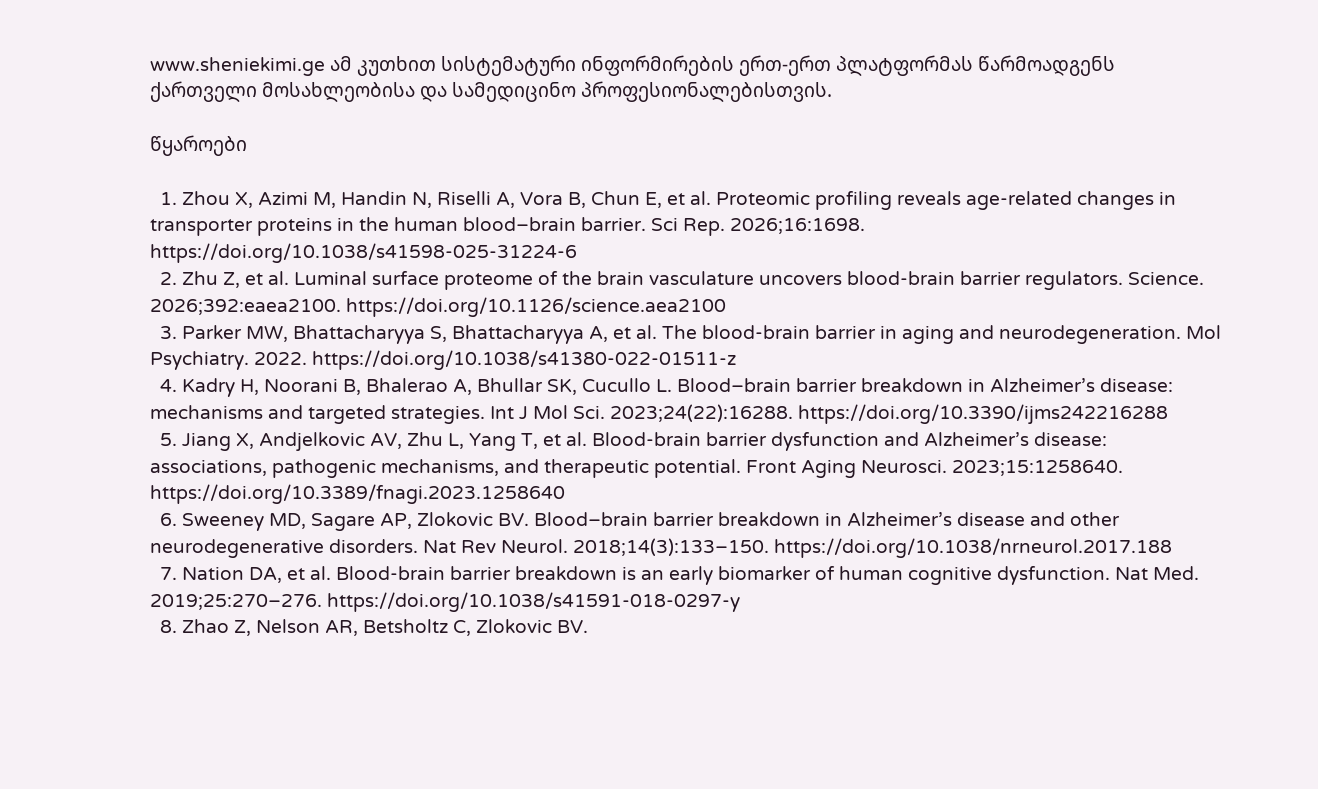www.sheniekimi.ge ამ კუთხით სისტემატური ინფორმირების ერთ-ერთ პლატფორმას წარმოადგენს ქართველი მოსახლეობისა და სამედიცინო პროფესიონალებისთვის.

წყაროები

  1. Zhou X, Azimi M, Handin N, Riselli A, Vora B, Chun E, et al. Proteomic profiling reveals age-related changes in transporter proteins in the human blood–brain barrier. Sci Rep. 2026;16:1698. https://doi.org/10.1038/s41598-025-31224-6
  2. Zhu Z, et al. Luminal surface proteome of the brain vasculature uncovers blood-brain barrier regulators. Science. 2026;392:eaea2100. https://doi.org/10.1126/science.aea2100
  3. Parker MW, Bhattacharyya S, Bhattacharyya A, et al. The blood-brain barrier in aging and neurodegeneration. Mol Psychiatry. 2022. https://doi.org/10.1038/s41380-022-01511-z
  4. Kadry H, Noorani B, Bhalerao A, Bhullar SK, Cucullo L. Blood–brain barrier breakdown in Alzheimer’s disease: mechanisms and targeted strategies. Int J Mol Sci. 2023;24(22):16288. https://doi.org/10.3390/ijms242216288
  5. Jiang X, Andjelkovic AV, Zhu L, Yang T, et al. Blood-brain barrier dysfunction and Alzheimer’s disease: associations, pathogenic mechanisms, and therapeutic potential. Front Aging Neurosci. 2023;15:1258640. https://doi.org/10.3389/fnagi.2023.1258640
  6. Sweeney MD, Sagare AP, Zlokovic BV. Blood–brain barrier breakdown in Alzheimer’s disease and other neurodegenerative disorders. Nat Rev Neurol. 2018;14(3):133–150. https://doi.org/10.1038/nrneurol.2017.188
  7. Nation DA, et al. Blood-brain barrier breakdown is an early biomarker of human cognitive dysfunction. Nat Med. 2019;25:270–276. https://doi.org/10.1038/s41591-018-0297-y
  8. Zhao Z, Nelson AR, Betsholtz C, Zlokovic BV.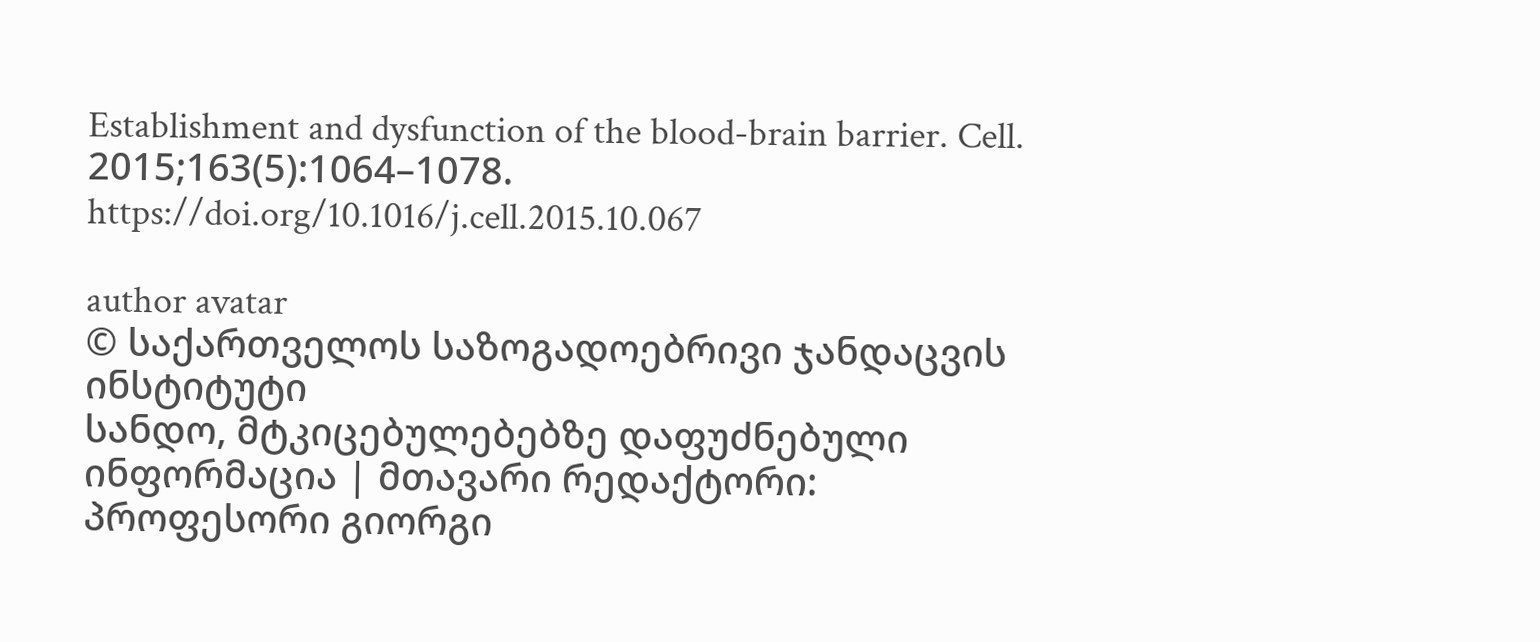Establishment and dysfunction of the blood-brain barrier. Cell. 2015;163(5):1064–1078. https://doi.org/10.1016/j.cell.2015.10.067

author avatar
© საქართველოს საზოგადოებრივი ჯანდაცვის ინსტიტუტი
სანდო, მტკიცებულებებზე დაფუძნებული ინფორმაცია | მთავარი რედაქტორი: პროფესორი გიორგი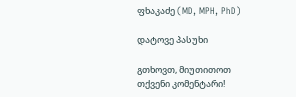ფხაკაძე (MD, MPH, PhD)

დატოვე პასუხი

გთხოვთ, მიუთითოთ თქვენი კომენტარი!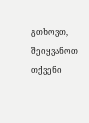გთხოვთ, შეიყვანოთ თქვენი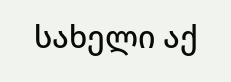სახელი აქ